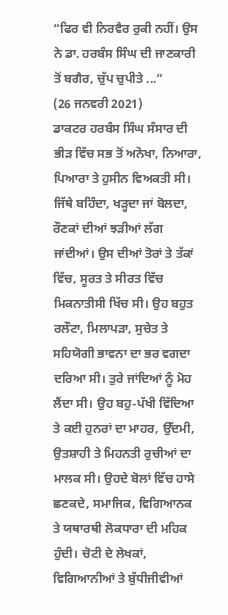“ਫਿਰ ਵੀ ਨਿਰਵੈਰ ਰੁਕੀ ਨਹੀਂ। ਉਸ ਨੇ ਡਾ. ਹਰਬੰਸ ਸਿੰਘ ਦੀ ਜਾਣਕਾਰੀ ਤੋਂ ਬਗੈਰ, ਚੁੱਪ ਚੁਪੀਤੇ ...”
(26 ਜਨਵਰੀ 2021)
ਡਾਕਟਰ ਹਰਬੰਸ ਸਿੰਘ ਸੰਸਾਰ ਦੀ ਭੀੜ ਵਿੱਚ ਸਭ ਤੋਂ ਅਨੋਖਾ, ਨਿਆਰਾ, ਪਿਆਰਾ ਤੇ ਹੁਸੀਨ ਵਿਅਕਤੀ ਸੀ। ਜਿੱਥੇ ਬਹਿੰਦਾ, ਖੜ੍ਹਦਾ ਜਾਂ ਬੋਲਦਾ, ਰੌਣਕਾਂ ਦੀਆਂ ਝੜੀਆਂ ਲੱਗ ਜਾਂਦੀਆਂ। ਉਸ ਦੀਆਂ ਤੋਰਾਂ ਤੇ ਤੱਕਾਂ ਵਿੱਚ, ਸੂਰਤ ਤੇ ਸੀਰਤ ਵਿੱਚ ਮਿਕਨਾਤੀਸੀ ਖਿੱਚ ਸੀ। ਉਹ ਬਹੁਤ ਰਲੌਟਾ, ਮਿਲਾਪੜਾ, ਸੁਚੇਤ ਤੇ ਸਹਿਯੋਗੀ ਭਾਵਨਾ ਦਾ ਭਰ ਵਗਦਾ ਦਰਿਆ ਸੀ। ਤੁਰੇ ਜਾਂਦਿਆਂ ਨੂੰ ਮੋਹ ਲੈਂਦਾ ਸੀ। ਉਹ ਬਹੁ-ਪੱਖੀ ਵਿੱਦਿਆ ਤੇ ਕਈ ਹੁਨਰਾਂ ਦਾ ਮਾਹਰ, ਉੱਦਮੀ, ਉਤਸ਼ਾਹੀ ਤੇ ਮਿਹਨਤੀ ਰੁਚੀਆਂ ਦਾ ਮਾਲਕ ਸੀ। ਉਹਦੇ ਬੋਲਾਂ ਵਿੱਚ ਹਾਸੇ ਛਣਕਦੇ, ਸਮਾਜਿਕ, ਵਿਗਿਆਨਕ ਤੇ ਯਥਾਰਥੀ ਲੋਕਧਾਰਾ ਦੀ ਮਹਿਕ ਹੁੰਦੀ। ਚੋਟੀ ਦੇ ਲੇਖਕਾਂ, ਵਿਗਿਆਨੀਆਂ ਤੇ ਬੁੱਧੀਜੀਵੀਆਂ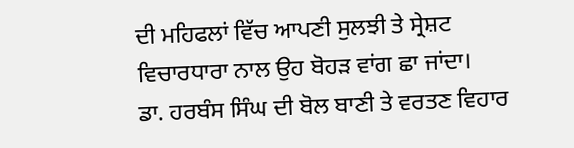ਦੀ ਮਹਿਫਲਾਂ ਵਿੱਚ ਆਪਣੀ ਸੁਲਝੀ ਤੇ ਸ੍ਰੇਸ਼ਟ ਵਿਚਾਰਧਾਰਾ ਨਾਲ ਉਹ ਬੋਹੜ ਵਾਂਗ ਛਾ ਜਾਂਦਾ।
ਡਾ. ਹਰਬੰਸ ਸਿੰਘ ਦੀ ਬੋਲ ਬਾਣੀ ਤੇ ਵਰਤਣ ਵਿਹਾਰ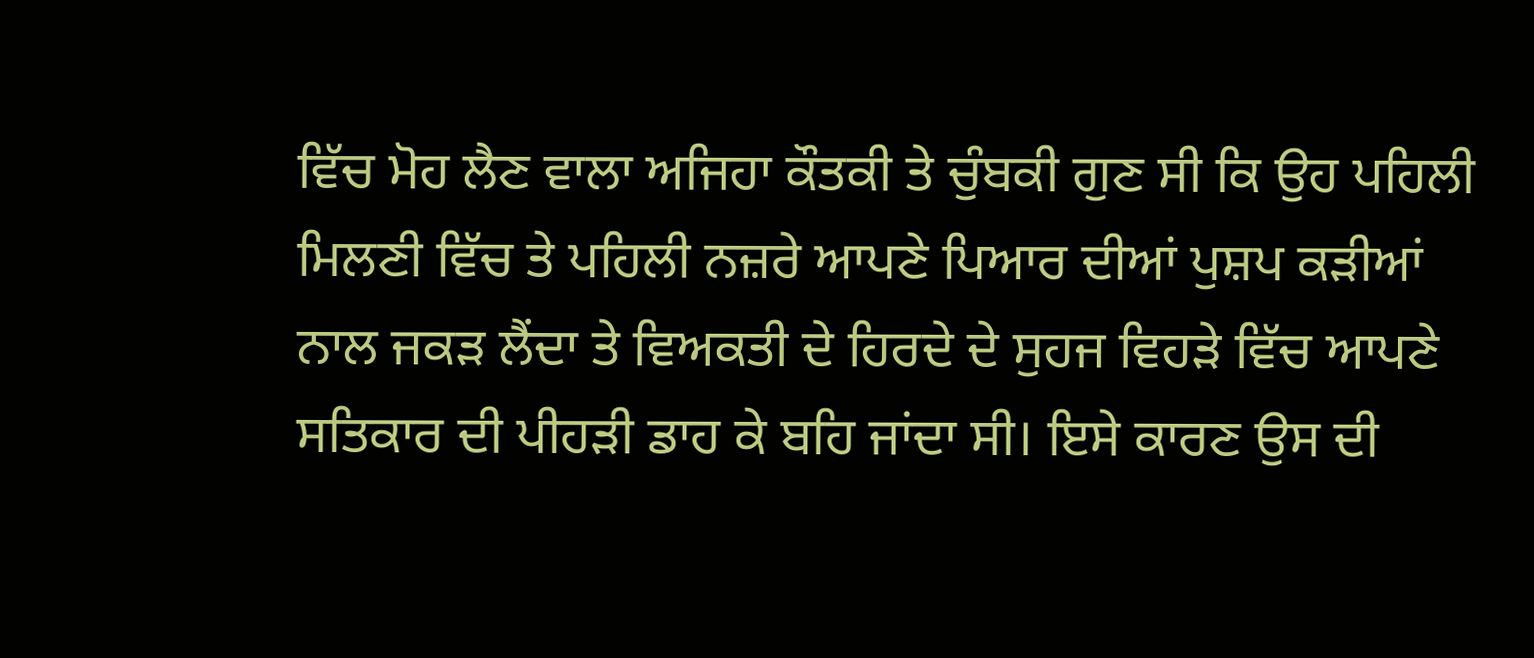ਵਿੱਚ ਮੋਹ ਲੈਣ ਵਾਲਾ ਅਜਿਹਾ ਕੌਤਕੀ ਤੇ ਚੁੰਬਕੀ ਗੁਣ ਸੀ ਕਿ ਉਹ ਪਹਿਲੀ ਮਿਲਣੀ ਵਿੱਚ ਤੇ ਪਹਿਲੀ ਨਜ਼ਰੇ ਆਪਣੇ ਪਿਆਰ ਦੀਆਂ ਪੁਸ਼ਪ ਕੜੀਆਂ ਨਾਲ ਜਕੜ ਲੈਂਦਾ ਤੇ ਵਿਅਕਤੀ ਦੇ ਹਿਰਦੇ ਦੇ ਸੁਹਜ ਵਿਹੜੇ ਵਿੱਚ ਆਪਣੇ ਸਤਿਕਾਰ ਦੀ ਪੀਹੜੀ ਡਾਹ ਕੇ ਬਹਿ ਜਾਂਦਾ ਸੀ। ਇਸੇ ਕਾਰਣ ਉਸ ਦੀ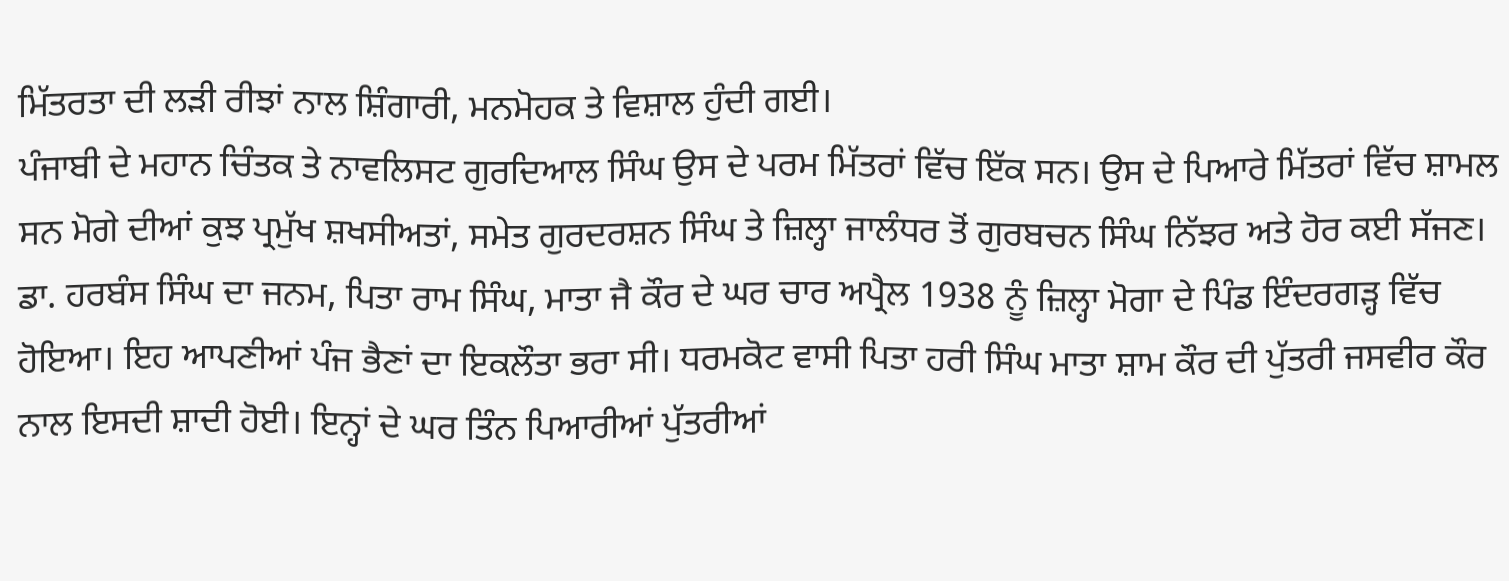ਮਿੱਤਰਤਾ ਦੀ ਲੜੀ ਰੀਝਾਂ ਨਾਲ ਸ਼ਿੰਗਾਰੀ, ਮਨਮੋਹਕ ਤੇ ਵਿਸ਼ਾਲ ਹੁੰਦੀ ਗਈ।
ਪੰਜਾਬੀ ਦੇ ਮਹਾਨ ਚਿੰਤਕ ਤੇ ਨਾਵਲਿਸਟ ਗੁਰਦਿਆਲ ਸਿੰਘ ਉਸ ਦੇ ਪਰਮ ਮਿੱਤਰਾਂ ਵਿੱਚ ਇੱਕ ਸਨ। ਉਸ ਦੇ ਪਿਆਰੇ ਮਿੱਤਰਾਂ ਵਿੱਚ ਸ਼ਾਮਲ ਸਨ ਮੋਗੇ ਦੀਆਂ ਕੁਝ ਪ੍ਰਮੁੱਖ ਸ਼ਖਸੀਅਤਾਂ, ਸਮੇਤ ਗੁਰਦਰਸ਼ਨ ਸਿੰਘ ਤੇ ਜ਼ਿਲ੍ਹਾ ਜਾਲੰਧਰ ਤੋਂ ਗੁਰਬਚਨ ਸਿੰਘ ਨਿੱਝਰ ਅਤੇ ਹੋਰ ਕਈ ਸੱਜਣ।
ਡਾ. ਹਰਬੰਸ ਸਿੰਘ ਦਾ ਜਨਮ, ਪਿਤਾ ਰਾਮ ਸਿੰਘ, ਮਾਤਾ ਜੈ ਕੌਰ ਦੇ ਘਰ ਚਾਰ ਅਪ੍ਰੈਲ 1938 ਨੂੰ ਜ਼ਿਲ੍ਹਾ ਮੋਗਾ ਦੇ ਪਿੰਡ ਇੰਦਰਗੜ੍ਹ ਵਿੱਚ ਹੋਇਆ। ਇਹ ਆਪਣੀਆਂ ਪੰਜ ਭੈਣਾਂ ਦਾ ਇਕਲੌਤਾ ਭਰਾ ਸੀ। ਧਰਮਕੋਟ ਵਾਸੀ ਪਿਤਾ ਹਰੀ ਸਿੰਘ ਮਾਤਾ ਸ਼ਾਮ ਕੌਰ ਦੀ ਪੁੱਤਰੀ ਜਸਵੀਰ ਕੌਰ ਨਾਲ ਇਸਦੀ ਸ਼ਾਦੀ ਹੋਈ। ਇਨ੍ਹਾਂ ਦੇ ਘਰ ਤਿੰਨ ਪਿਆਰੀਆਂ ਪੁੱਤਰੀਆਂ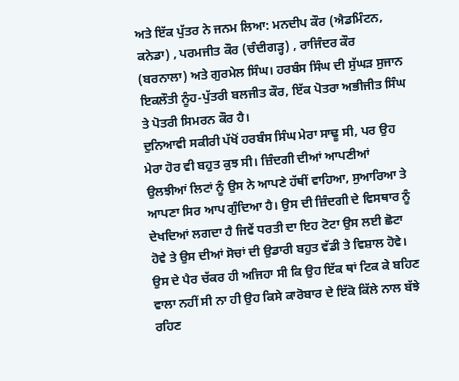ਅਤੇ ਇੱਕ ਪੁੱਤਰ ਨੇ ਜਨਮ ਲਿਆ: ਮਨਦੀਪ ਕੌਰ (ਐਡਮਿੰਟਨ, ਕਨੇਡਾ) , ਪਰਮਜੀਤ ਕੌਰ (ਚੰਦੀਗੜ੍ਹ) , ਰਾਜਿੰਦਰ ਕੌਰ (ਬਰਨਾਲਾ) ਅਤੇ ਗੁਰਮੇਲ ਸਿੰਘ। ਹਰਬੰਸ ਸਿੰਘ ਦੀ ਸੁੱਘੜ ਸੁਜਾਨ ਇਕਲੌਤੀ ਨੂੰਹ-ਪੁੱਤਰੀ ਬਲਜੀਤ ਕੌਰ, ਇੱਕ ਪੋਤਰਾ ਅਭੀਜੀਤ ਸਿੰਘ ਤੇ ਪੋਤਰੀ ਸਿਮਰਨ ਕੌਰ ਹੈ।
ਦੁਨਿਆਵੀ ਸਕੀਰੀ ਪੱਖੋਂ ਹਰਬੰਸ ਸਿੰਘ ਮੇਰਾ ਸਾਢੂ ਸੀ, ਪਰ ਉਹ ਮੇਰਾ ਹੋਰ ਵੀ ਬਹੁਤ ਕੁਝ ਸੀ। ਜ਼ਿੰਦਗੀ ਦੀਆਂ ਆਪਣੀਆਂ ਉਲਝੀਆਂ ਲਿਟਾਂ ਨੂੰ ਉਸ ਨੇ ਆਪਣੇ ਹੱਥੀਂ ਵਾਹਿਆ, ਸੁਆਰਿਆ ਤੇ ਆਪਣਾ ਸਿਰ ਆਪ ਗੁੰਦਿਆ ਹੈ। ਉਸ ਦੀ ਜ਼ਿੰਦਗੀ ਦੇ ਵਿਸਥਾਰ ਨੂੰ ਦੇਖਦਿਆਂ ਲਗਦਾ ਹੈ ਜਿਵੇਂ ਧਰਤੀ ਦਾ ਇਹ ਟੋਟਾ ਉਸ ਲਈ ਛੋਟਾ ਹੋਵੇ ਤੇ ਉਸ ਦੀਆਂ ਸੋਚਾਂ ਦੀ ਉਡਾਰੀ ਬਹੁਤ ਵੱਡੀ ਤੇ ਵਿਸ਼ਾਲ ਹੋਵੇ। ਉਸ ਦੇ ਪੈਰ ਚੱਕਰ ਹੀ ਅਜਿਹਾ ਸੀ ਕਿ ਉਹ ਇੱਕ ਥਾਂ ਟਿਕ ਕੇ ਬਹਿਣ ਵਾਲਾ ਨਹੀਂ ਸੀ ਨਾ ਹੀ ਉਹ ਕਿਸੇ ਕਾਰੋਬਾਰ ਦੇ ਇੱਕੋ ਕਿੱਲੇ ਨਾਲ ਬੱਝੇ ਰਹਿਣ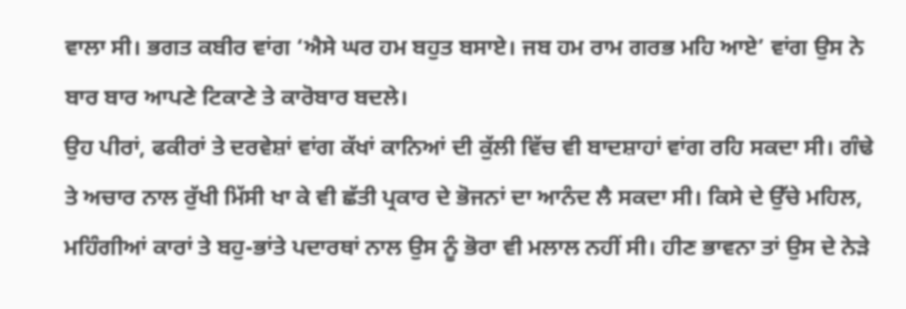ਵਾਲਾ ਸੀ। ਭਗਤ ਕਬੀਰ ਵਾਂਗ ‘ਐਸੇ ਘਰ ਹਮ ਬਹੁਤ ਬਸਾਏ। ਜਬ ਹਮ ਰਾਮ ਗਰਭ ਮਹਿ ਆਏ’ ਵਾਂਗ ਉਸ ਨੇ ਬਾਰ ਬਾਰ ਆਪਣੇ ਟਿਕਾਣੇ ਤੇ ਕਾਰੋਬਾਰ ਬਦਲੇ।
ਉਹ ਪੀਰਾਂ, ਫਕੀਰਾਂ ਤੇ ਦਰਵੇਸ਼ਾਂ ਵਾਂਗ ਕੱਖਾਂ ਕਾਨਿਆਂ ਦੀ ਕੁੱਲੀ ਵਿੱਚ ਵੀ ਬਾਦਸ਼ਾਹਾਂ ਵਾਂਗ ਰਹਿ ਸਕਦਾ ਸੀ। ਗੰਢੇ ਤੇ ਅਚਾਰ ਨਾਲ ਰੁੱਖੀ ਮਿੱਸੀ ਖਾ ਕੇ ਵੀ ਛੱਤੀ ਪ੍ਰਕਾਰ ਦੇ ਭੋਜਨਾਂ ਦਾ ਆਨੰਦ ਲੈ ਸਕਦਾ ਸੀ। ਕਿਸੇ ਦੇ ਉੱਚੇ ਮਹਿਲ, ਮਹਿੰਗੀਆਂ ਕਾਰਾਂ ਤੇ ਬਹੁ-ਭਾਂਤੇ ਪਦਾਰਥਾਂ ਨਾਲ ਉਸ ਨੂੰ ਭੋਰਾ ਵੀ ਮਲਾਲ ਨਹੀਂ ਸੀ। ਹੀਣ ਭਾਵਨਾ ਤਾਂ ਉਸ ਦੇ ਨੇੜੇ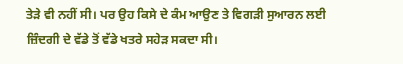ਤੇੜੇ ਵੀ ਨਹੀਂ ਸੀ। ਪਰ ਉਹ ਕਿਸੇ ਦੇ ਕੰਮ ਆਉਣ ਤੇ ਵਿਗੜੀ ਸੁਆਰਨ ਲਈ ਜ਼ਿੰਦਗੀ ਦੇ ਵੱਡੇ ਤੋਂ ਵੱਡੇ ਖਤਰੇ ਸਹੇੜ ਸਕਦਾ ਸੀ।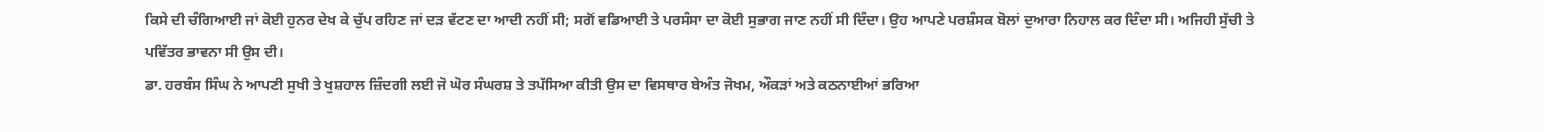ਕਿਸੇ ਦੀ ਚੰਗਿਆਈ ਜਾਂ ਕੋਈ ਹੁਨਰ ਦੇਖ ਕੇ ਚੁੱਪ ਰਹਿਣ ਜਾਂ ਦੜ ਵੱਟਣ ਦਾ ਆਦੀ ਨਹੀਂ ਸੀ; ਸਗੋਂ ਵਡਿਆਈ ਤੇ ਪਰਸੰਸਾ ਦਾ ਕੋਈ ਸੁਭਾਗ ਜਾਣ ਨਹੀਂ ਸੀ ਦਿੰਦਾ। ਉਹ ਆਪਣੇ ਪਰਸ਼ੰਸਕ ਬੋਲਾਂ ਦੁਆਰਾ ਨਿਹਾਲ ਕਰ ਦਿੰਦਾ ਸੀ। ਅਜਿਹੀ ਸੁੱਚੀ ਤੇ ਪਵਿੱਤਰ ਭਾਵਨਾ ਸੀ ਉਸ ਦੀ।
ਡਾ. ਹਰਬੰਸ ਸਿੰਘ ਨੇ ਆਪਣੀ ਸੁਖੀ ਤੇ ਖੁਸ਼ਹਾਲ ਜ਼ਿੰਦਗੀ ਲਈ ਜੋ ਘੋਰ ਸੰਘਰਸ਼ ਤੇ ਤਪੱਸਿਆ ਕੀਤੀ ਉਸ ਦਾ ਵਿਸਥਾਰ ਬੇਅੰਤ ਜੋਖਮ, ਔਕੜਾਂ ਅਤੇ ਕਠਨਾਈਆਂ ਭਰਿਆ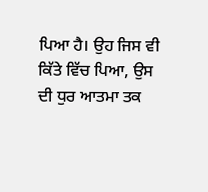ਪਿਆ ਹੈ। ਉਹ ਜਿਸ ਵੀ ਕਿੱਤੇ ਵਿੱਚ ਪਿਆ, ਉਸ ਦੀ ਧੁਰ ਆਤਮਾ ਤਕ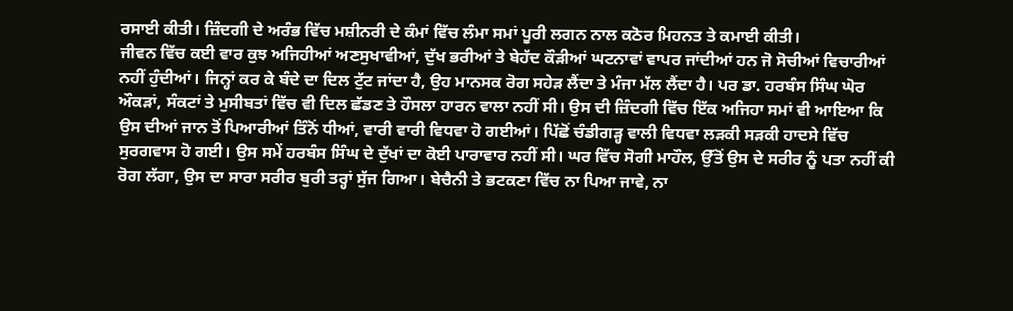ਰਸਾਈ ਕੀਤੀ। ਜ਼ਿੰਦਗੀ ਦੇ ਅਰੰਭ ਵਿੱਚ ਮਸ਼ੀਨਰੀ ਦੇ ਕੰਮਾਂ ਵਿੱਚ ਲੰਮਾ ਸਮਾਂ ਪੂਰੀ ਲਗਨ ਨਾਲ ਕਠੋਰ ਮਿਹਨਤ ਤੇ ਕਮਾਈ ਕੀਤੀ।
ਜੀਵਨ ਵਿੱਚ ਕਈ ਵਾਰ ਕੁਝ ਅਜਿਹੀਆਂ ਅਣਸੁਖਾਵੀਆਂ, ਦੁੱਖ ਭਰੀਆਂ ਤੇ ਬੇਹੱਦ ਕੌੜੀਆਂ ਘਟਨਾਵਾਂ ਵਾਪਰ ਜਾਂਦੀਆਂ ਹਨ ਜੋ ਸੋਚੀਆਂ ਵਿਚਾਰੀਆਂ ਨਹੀਂ ਹੁੰਦੀਆਂ। ਜਿਨ੍ਹਾਂ ਕਰ ਕੇ ਬੰਦੇ ਦਾ ਦਿਲ ਟੁੱਟ ਜਾਂਦਾ ਹੈ, ਉਹ ਮਾਨਸਕ ਰੋਗ ਸਹੇੜ ਲੈਂਦਾ ਤੇ ਮੰਜਾ ਮੱਲ ਲੈਂਦਾ ਹੈ। ਪਰ ਡਾ. ਹਰਬੰਸ ਸਿੰਘ ਘੋਰ ਔਕੜਾਂ, ਸੰਕਟਾਂ ਤੇ ਮੁਸੀਬਤਾਂ ਵਿੱਚ ਵੀ ਦਿਲ ਛੱਡਣ ਤੇ ਹੌਸਲਾ ਹਾਰਨ ਵਾਲਾ ਨਹੀਂ ਸੀ। ਉਸ ਦੀ ਜ਼ਿੰਦਗੀ ਵਿੱਚ ਇੱਕ ਅਜਿਹਾ ਸਮਾਂ ਵੀ ਆਇਆ ਕਿ ਉਸ ਦੀਆਂ ਜਾਨ ਤੋਂ ਪਿਆਰੀਆਂ ਤਿੰਨੋਂ ਧੀਆਂ, ਵਾਰੀ ਵਾਰੀ ਵਿਧਵਾ ਹੋ ਗਈਆਂ। ਪਿੱਛੋਂ ਚੰਡੀਗੜ੍ਹ ਵਾਲੀ ਵਿਧਵਾ ਲੜਕੀ ਸੜਕੀ ਹਾਦਸੇ ਵਿੱਚ ਸੁਰਗਵਾਸ ਹੋ ਗਈ। ਉਸ ਸਮੇਂ ਹਰਬੰਸ ਸਿੰਘ ਦੇ ਦੁੱਖਾਂ ਦਾ ਕੋਈ ਪਾਰਾਵਾਰ ਨਹੀਂ ਸੀ। ਘਰ ਵਿੱਚ ਸੋਗੀ ਮਾਹੌਲ, ਉੱਤੋਂ ਉਸ ਦੇ ਸਰੀਰ ਨੂੰ ਪਤਾ ਨਹੀਂ ਕੀ ਰੋਗ ਲੱਗਾ, ਉਸ ਦਾ ਸਾਰਾ ਸਰੀਰ ਬੁਰੀ ਤਰ੍ਹਾਂ ਸੁੱਜ ਗਿਆ। ਬੇਚੈਨੀ ਤੇ ਭਟਕਣਾ ਵਿੱਚ ਨਾ ਪਿਆ ਜਾਵੇ, ਨਾ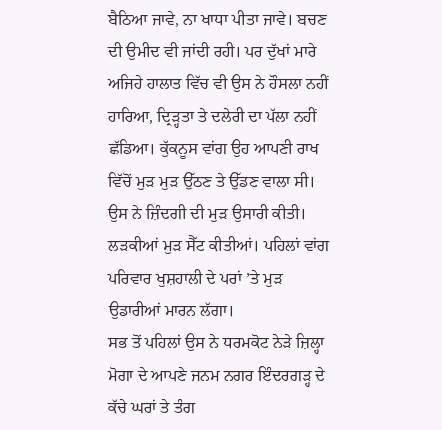ਬੈਠਿਆ ਜਾਵੇ, ਨਾ ਖਾਧਾ ਪੀਤਾ ਜਾਵੇ। ਬਚਣ ਦੀ ਉਮੀਦ ਵੀ ਜਾਂਦੀ ਰਹੀ। ਪਰ ਦੁੱਖਾਂ ਮਾਰੇ ਅਜਿਹੇ ਹਾਲਾਤ ਵਿੱਚ ਵੀ ਉਸ ਨੇ ਹੌਸਲਾ ਨਹੀਂ ਹਾਰਿਆ, ਦ੍ਰਿੜ੍ਹਤਾ ਤੇ ਦਲੇਰੀ ਦਾ ਪੱਲਾ ਨਹੀਂ ਛੱਡਿਆ। ਕੁੱਕਨੂਸ ਵਾਂਗ ਉਹ ਆਪਣੀ ਰਾਖ ਵਿੱਚੋਂ ਮੁੜ ਮੁੜ ਉੱਠਣ ਤੇ ਉੱਡਣ ਵਾਲਾ ਸੀ। ਉਸ ਨੇ ਜ਼ਿੰਦਗੀ ਦੀ ਮੁੜ ਉਸਾਰੀ ਕੀਤੀ। ਲੜਕੀਆਂ ਮੁੜ ਸੈੱਟ ਕੀਤੀਆਂ। ਪਹਿਲਾਂ ਵਾਂਗ ਪਰਿਵਾਰ ਖੁਸ਼ਹਾਲੀ ਦੇ ਪਰਾਂ ’ਤੇ ਮੁੜ ਉਡਾਰੀਆਂ ਮਾਰਨ ਲੱਗਾ।
ਸਭ ਤੋਂ ਪਹਿਲਾਂ ਉਸ ਨੇ ਧਰਮਕੋਟ ਨੇੜੇ ਜ਼ਿਲ੍ਹਾ ਮੋਗਾ ਦੇ ਆਪਣੇ ਜਨਮ ਨਗਰ ਇੰਦਰਗੜ੍ਹ ਦੇ ਕੱਚੇ ਘਰਾਂ ਤੇ ਤੰਗ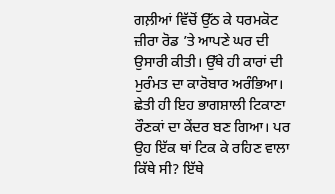ਗਲ਼ੀਆਂ ਵਿੱਚੋਂ ਉੱਠ ਕੇ ਧਰਮਕੋਟ ਜ਼ੀਰਾ ਰੋਡ ’ਤੇ ਆਪਣੇ ਘਰ ਦੀ ਉਸਾਰੀ ਕੀਤੀ। ਉੱਥੇ ਹੀ ਕਾਰਾਂ ਦੀ ਮੁਰੰਮਤ ਦਾ ਕਾਰੋਬਾਰ ਅਰੰਭਿਆ। ਛੇਤੀ ਹੀ ਇਹ ਭਾਗਸ਼ਾਲੀ ਟਿਕਾਣਾ ਰੌਣਕਾਂ ਦਾ ਕੇਂਦਰ ਬਣ ਗਿਆ। ਪਰ ਉਹ ਇੱਕ ਥਾਂ ਟਿਕ ਕੇ ਰਹਿਣ ਵਾਲਾ ਕਿੱਥੇ ਸੀ? ਇੱਥੇ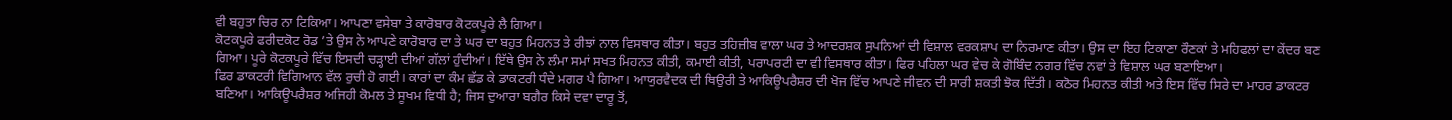ਵੀ ਬਹੁਤਾ ਚਿਰ ਨਾ ਟਿਕਿਆ। ਆਪਣਾ ਵਸੇਬਾ ਤੇ ਕਾਰੋਬਾਰ ਕੋਟਕਪੂਰੇ ਲੈ ਗਿਆ।
ਕੋਟਕਪੂਰੇ ਫਰੀਦਕੋਟ ਰੋਡ ’ਤੇ ਉਸ ਨੇ ਆਪਣੇ ਕਾਰੋਬਾਰ ਦਾ ਤੇ ਘਰ ਦਾ ਬਹੁਤ ਮਿਹਨਤ ਤੇ ਰੀਝਾਂ ਨਾਲ ਵਿਸਥਾਰ ਕੀਤਾ। ਬਹੁਤ ਤਹਿਜ਼ੀਬ ਵਾਲਾ ਘਰ ਤੇ ਆਦਰਸ਼ਕ ਸੁਪਨਿਆਂ ਦੀ ਵਿਸ਼ਾਲ ਵਰਕਸ਼ਾਪ ਦਾ ਨਿਰਮਾਣ ਕੀਤਾ। ਉਸ ਦਾ ਇਹ ਟਿਕਾਣਾ ਰੌਣਕਾਂ ਤੇ ਮਹਿਫਲਾਂ ਦਾ ਕੇਂਦਰ ਬਣ ਗਿਆ। ਪੂਰੇ ਕੋਟਕਪੂਰੇ ਵਿੱਚ ਇਸਦੀ ਚੜ੍ਹਾਈ ਦੀਆਂ ਗੱਲਾਂ ਹੁੰਦੀਆਂ। ਇੱਥੇ ਉਸ ਨੇ ਲੰਮਾ ਸਮਾਂ ਸਖਤ ਮਿਹਨਤ ਕੀਤੀ, ਕਮਾਈ ਕੀਤੀ, ਪਰਾਪਰਟੀ ਦਾ ਵੀ ਵਿਸਥਾਰ ਕੀਤਾ। ਫਿਰ ਪਹਿਲਾ ਘਰ ਵੇਚ ਕੇ ਗੋਬਿੰਦ ਨਗਰ ਵਿੱਚ ਨਵਾਂ ਤੇ ਵਿਸ਼ਾਲ ਘਰ ਬਣਾਇਆ।
ਫਿਰ ਡਾਕਟਰੀ ਵਿਗਿਆਨ ਵੱਲ ਰੁਚੀ ਹੋ ਗਈ। ਕਾਰਾਂ ਦਾ ਕੰਮ ਛੱਡ ਕੇ ਡਾਕਟਰੀ ਧੰਦੇ ਮਗਰ ਪੈ ਗਿਆ। ਆਯੁਰਵੈਦਕ ਦੀ ਥਿਉਰੀ ਤੇ ਆਕਿਊਪਰੈਸ਼ਰ ਦੀ ਖੋਜ ਵਿੱਚ ਆਪਣੇ ਜੀਵਨ ਦੀ ਸਾਰੀ ਸ਼ਕਤੀ ਝੋਕ ਦਿੱਤੀ। ਕਠੋਰ ਮਿਹਨਤ ਕੀਤੀ ਅਤੇ ਇਸ ਵਿੱਚ ਸਿਰੇ ਦਾ ਮਾਹਰ ਡਾਕਟਰ ਬਣਿਆ। ਆਕਿਊਪਰੈਸ਼ਰ ਅਜਿਹੀ ਕੋਮਲ ਤੇ ਸੂਖਮ ਵਿਧੀ ਹੈ; ਜਿਸ ਦੁਆਰਾ ਬਗੈਰ ਕਿਸੇ ਦਵਾ ਦਾਰੂ ਤੋਂ,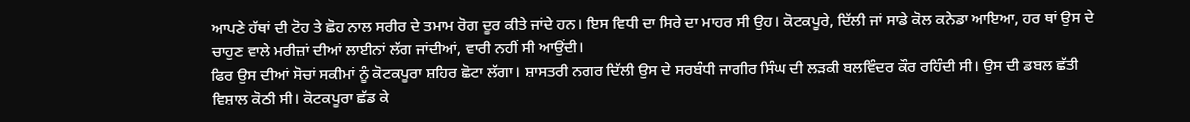ਆਪਣੇ ਹੱਥਾਂ ਦੀ ਟੋਹ ਤੇ ਛੋਹ ਨਾਲ ਸਰੀਰ ਦੇ ਤਮਾਮ ਰੋਗ ਦੂਰ ਕੀਤੇ ਜਾਂਦੇ ਹਨ। ਇਸ ਵਿਧੀ ਦਾ ਸਿਰੇ ਦਾ ਮਾਹਰ ਸੀ ਉਹ। ਕੋਟਕਪੂਰੇ, ਦਿੱਲੀ ਜਾਂ ਸਾਡੇ ਕੋਲ ਕਨੇਡਾ ਆਇਆ, ਹਰ ਥਾਂ ਉਸ ਦੇ ਚਾਹੁਣ ਵਾਲੇ ਮਰੀਜ਼ਾਂ ਦੀਆਂ ਲਾਈਨਾਂ ਲੱਗ ਜਾਂਦੀਆਂ, ਵਾਰੀ ਨਹੀਂ ਸੀ ਆਉਂਦੀ।
ਫਿਰ ਉਸ ਦੀਆਂ ਸੋਚਾਂ ਸਕੀਮਾਂ ਨੂੰ ਕੋਟਕਪੂਰਾ ਸ਼ਹਿਰ ਛੋਟਾ ਲੱਗਾ। ਸ਼ਾਸਤਰੀ ਨਗਰ ਦਿੱਲੀ ਉਸ ਦੇ ਸਰਬੰਧੀ ਜਾਗੀਰ ਸਿੰਘ ਦੀ ਲੜਕੀ ਬਲਵਿੰਦਰ ਕੌਰ ਰਹਿੰਦੀ ਸੀ। ਉਸ ਦੀ ਡਬਲ ਛੱਤੀ ਵਿਸ਼ਾਲ ਕੋਠੀ ਸੀ। ਕੋਟਕਪੂਰਾ ਛੱਡ ਕੇ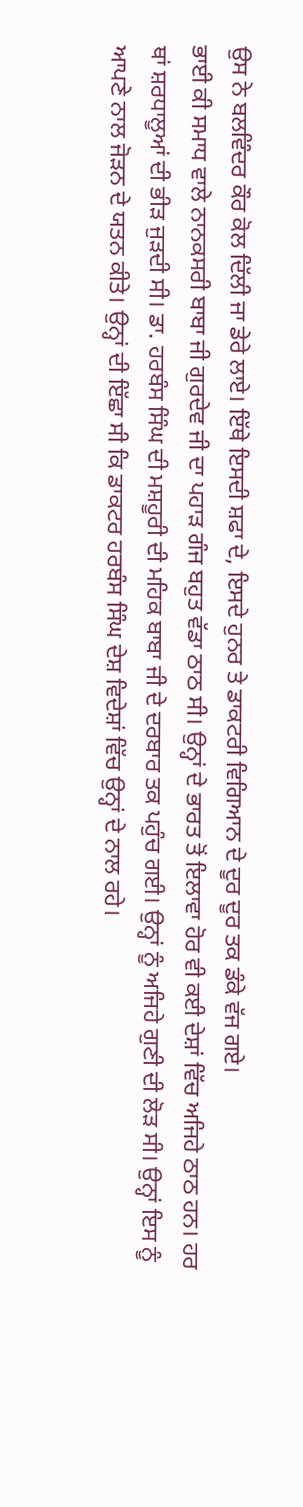ਉਸ ਨੇ ਬਲਵਿੰਦਰ ਕੌਰ ਕੋਲ ਦਿੱਲੀ ਜਾ ਡੇਰੇ ਲਾਏ। ਇੱਥੇ ਇਸਦੀ ਸ਼ਫਾ ਦੇ, ਇਸਦੇ ਹੁਨਰ ਤੇ ਡਾਕਟਰੀ ਵਿਗਿਆਨ ਦੇ ਦੂਰ ਦੂਰ ਤਕ ਡੰਕੇ ਵੱਜ ਗਏ।
ਭਾਈ ਕੀ ਸਮਾਧ ਵਾਲੇ ਨਾਨਕਸਰੀ ਬਾਬਾ ਜੀ ਗੁਰਦੇਵ ਜੀ ਦਾ ਪਹਾੜ ਗੰਜ ਬਹੁਤ ਵੱਡਾ ਠਾਠ ਸੀ। ਉਨ੍ਹਾਂ ਦੇ ਭਾਰਤ ਤੋਂ ਇਲਾਵਾ ਹੋਰ ਵੀ ਕਈ ਦੇਸ਼ਾਂ ਵਿੱਚ ਅਜਿਹੇ ਠਾਠ ਹਨ। ਹਰ ਥਾਂ ਸ਼ਰਧਾਲੂਆਂ ਦੀ ਭੀੜ ਜੁੜਦੀ ਸੀ। ਡਾ. ਹਰਬੰਸ ਸਿੰਘ ਦੀ ਮਸ਼ਹੂਰੀ ਦੀ ਮਹਿਕ ਬਾਬਾ ਜੀ ਦੇ ਦਰਬਾਰ ਤਕ ਪਹੁੰਚ ਗਈ। ਉਨ੍ਹਾਂ ਨੂੰ ਅਜਿਹੇ ਗੁਣੀ ਦੀ ਲੋੜ ਸੀ। ਉਨ੍ਹਾਂ ਇਸ ਨੂੰ ਆਪਣੇ ਨਾਲ ਜੋੜਨ ਦੇ ਯਤਨ ਕੀਤੇ। ਉਨ੍ਹਾਂ ਦੀ ਇੱਛਾ ਸੀ ਕਿ ਡਾਕਟਰ ਹਰਬੰਸ ਸਿੰਘ ਦੇਸ਼ ਵਿਦੇਸ਼ਾਂ ਵਿੱਚ ਉਨ੍ਹਾਂ ਦੇ ਨਾਲ ਰਹੇ।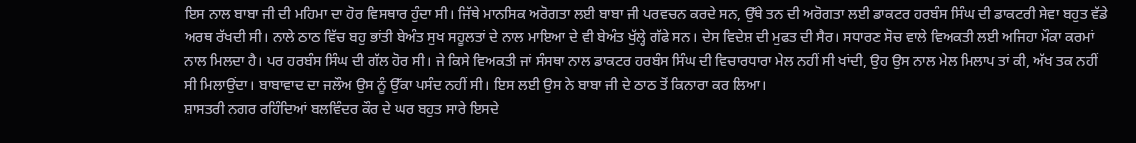ਇਸ ਨਾਲ ਬਾਬਾ ਜੀ ਦੀ ਮਹਿਮਾ ਦਾ ਹੋਰ ਵਿਸਥਾਰ ਹੁੰਦਾ ਸੀ। ਜਿੱਥੇ ਮਾਨਸਿਕ ਅਰੋਗਤਾ ਲਈ ਬਾਬਾ ਜੀ ਪਰਵਚਨ ਕਰਦੇ ਸਨ, ਉੱਥੇ ਤਨ ਦੀ ਅਰੋਗਤਾ ਲਈ ਡਾਕਟਰ ਹਰਬੰਸ ਸਿੰਘ ਦੀ ਡਾਕਟਰੀ ਸੇਵਾ ਬਹੁਤ ਵੱਡੇ ਅਰਥ ਰੱਖਦੀ ਸੀ। ਨਾਲੇ ਠਾਠ ਵਿੱਚ ਬਹੁ ਭਾਂਤੀ ਬੇਅੰਤ ਸੁਖ ਸਹੂਲਤਾਂ ਦੇ ਨਾਲ ਮਾਇਆ ਦੇ ਵੀ ਬੇਅੰਤ ਖੁੱਲ੍ਹੇ ਗੱਫੇ ਸਨ। ਦੇਸ ਵਿਦੇਸ਼ ਦੀ ਮੁਫਤ ਦੀ ਸੈਰ। ਸਧਾਰਣ ਸੋਚ ਵਾਲੇ ਵਿਅਕਤੀ ਲਈ ਅਜਿਹਾ ਮੌਕਾ ਕਰਮਾਂ ਨਾਲ ਮਿਲਦਾ ਹੈ। ਪਰ ਹਰਬੰਸ ਸਿੰਘ ਦੀ ਗੱਲ ਹੋਰ ਸੀ। ਜੇ ਕਿਸੇ ਵਿਅਕਤੀ ਜਾਂ ਸੰਸਥਾ ਨਾਲ ਡਾਕਟਰ ਹਰਬੰਸ ਸਿੰਘ ਦੀ ਵਿਚਾਰਧਾਰਾ ਮੇਲ ਨਹੀਂ ਸੀ ਖਾਂਦੀ, ਉਹ ਉਸ ਨਾਲ ਮੇਲ ਮਿਲਾਪ ਤਾਂ ਕੀ, ਅੱਖ ਤਕ ਨਹੀਂ ਸੀ ਮਿਲਾਉਂਦਾ। ਬਾਬਾਵਾਦ ਦਾ ਜਲੌਅ ਉਸ ਨੂੰ ਉੱਕਾ ਪਸੰਦ ਨਹੀਂ ਸੀ। ਇਸ ਲਈ ਉਸ ਨੇ ਬਾਬਾ ਜੀ ਦੇ ਠਾਠ ਤੋਂ ਕਿਨਾਰਾ ਕਰ ਲਿਆ।
ਸ਼ਾਸਤਰੀ ਨਗਰ ਰਹਿੰਦਿਆਂ ਬਲਵਿੰਦਰ ਕੌਰ ਦੇ ਘਰ ਬਹੁਤ ਸਾਰੇ ਇਸਦੇ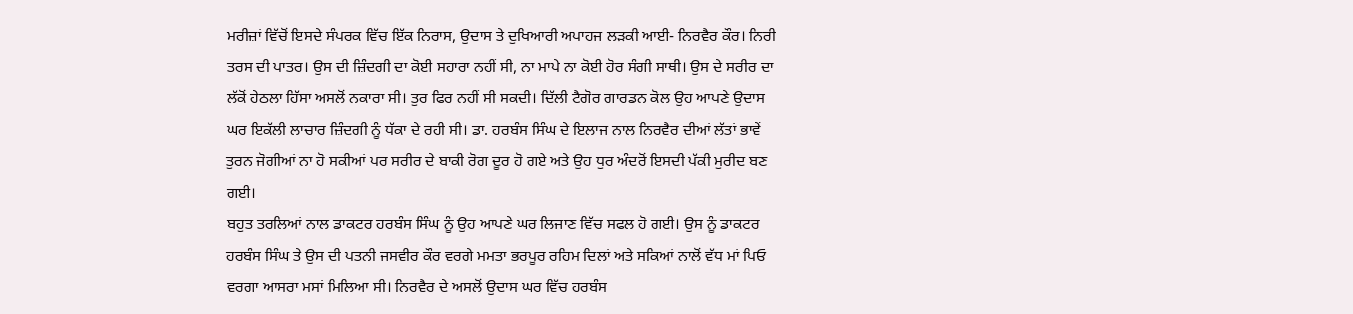ਮਰੀਜ਼ਾਂ ਵਿੱਚੋਂ ਇਸਦੇ ਸੰਪਰਕ ਵਿੱਚ ਇੱਕ ਨਿਰਾਸ, ਉਦਾਸ ਤੇ ਦੁਖਿਆਰੀ ਅਪਾਹਜ ਲੜਕੀ ਆਈ- ਨਿਰਵੈਰ ਕੌਰ। ਨਿਰੀ ਤਰਸ ਦੀ ਪਾਤਰ। ਉਸ ਦੀ ਜ਼ਿੰਦਗੀ ਦਾ ਕੋਈ ਸਹਾਰਾ ਨਹੀਂ ਸੀ, ਨਾ ਮਾਪੇ ਨਾ ਕੋਈ ਹੋਰ ਸੰਗੀ ਸਾਥੀ। ਉਸ ਦੇ ਸਰੀਰ ਦਾ ਲੱਕੋਂ ਹੇਠਲਾ ਹਿੱਸਾ ਅਸਲੋਂ ਨਕਾਰਾ ਸੀ। ਤੁਰ ਫਿਰ ਨਹੀਂ ਸੀ ਸਕਦੀ। ਦਿੱਲੀ ਟੈਗੋਰ ਗਾਰਡਨ ਕੋਲ ਉਹ ਆਪਣੇ ਉਦਾਸ ਘਰ ਇਕੱਲੀ ਲਾਚਾਰ ਜ਼ਿੰਦਗੀ ਨੂੰ ਧੱਕਾ ਦੇ ਰਹੀ ਸੀ। ਡਾ. ਹਰਬੰਸ ਸਿੰਘ ਦੇ ਇਲਾਜ ਨਾਲ ਨਿਰਵੈਰ ਦੀਆਂ ਲੱਤਾਂ ਭਾਵੇਂ ਤੁਰਨ ਜੋਗੀਆਂ ਨਾ ਹੋ ਸਕੀਆਂ ਪਰ ਸਰੀਰ ਦੇ ਬਾਕੀ ਰੋਗ ਦੂਰ ਹੋ ਗਏ ਅਤੇ ਉਹ ਧੁਰ ਅੰਦਰੋਂ ਇਸਦੀ ਪੱਕੀ ਮੁਰੀਦ ਬਣ ਗਈ।
ਬਹੁਤ ਤਰਲਿਆਂ ਨਾਲ ਡਾਕਟਰ ਹਰਬੰਸ ਸਿੰਘ ਨੂੰ ਉਹ ਆਪਣੇ ਘਰ ਲਿਜਾਣ ਵਿੱਚ ਸਫਲ ਹੋ ਗਈ। ਉਸ ਨੂੰ ਡਾਕਟਰ ਹਰਬੰਸ ਸਿੰਘ ਤੇ ਉਸ ਦੀ ਪਤਨੀ ਜਸਵੀਰ ਕੌਰ ਵਰਗੇ ਮਮਤਾ ਭਰਪੂਰ ਰਹਿਮ ਦਿਲਾਂ ਅਤੇ ਸਕਿਆਂ ਨਾਲੋਂ ਵੱਧ ਮਾਂ ਪਿਓ ਵਰਗਾ ਆਸਰਾ ਮਸਾਂ ਮਿਲਿਆ ਸੀ। ਨਿਰਵੈਰ ਦੇ ਅਸਲੋਂ ਉਦਾਸ ਘਰ ਵਿੱਚ ਹਰਬੰਸ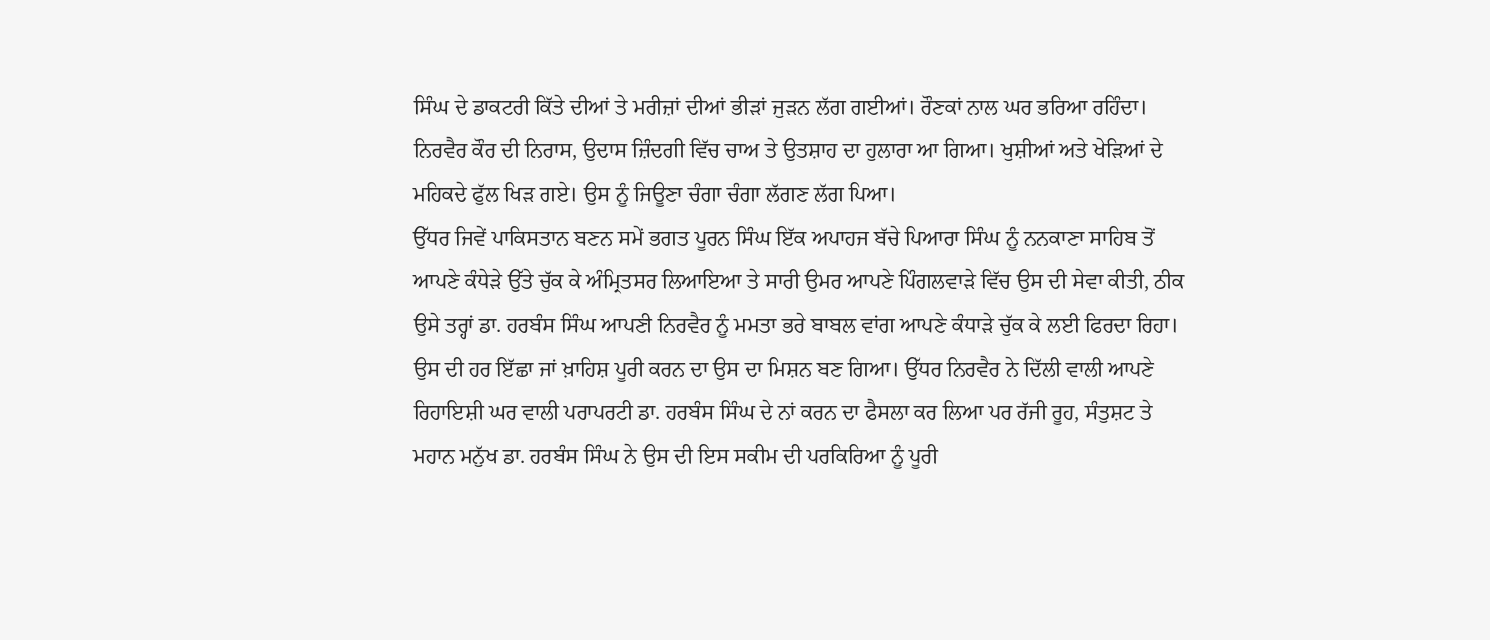ਸਿੰਘ ਦੇ ਡਾਕਟਰੀ ਕਿੱਤੇ ਦੀਆਂ ਤੇ ਮਰੀਜ਼ਾਂ ਦੀਆਂ ਭੀੜਾਂ ਜੁੜਨ ਲੱਗ ਗਈਆਂ। ਰੌਣਕਾਂ ਨਾਲ ਘਰ ਭਰਿਆ ਰਹਿੰਦਾ। ਨਿਰਵੈਰ ਕੌਰ ਦੀ ਨਿਰਾਸ, ਉਦਾਸ ਜ਼ਿੰਦਗੀ ਵਿੱਚ ਚਾਅ ਤੇ ਉਤਸ਼ਾਹ ਦਾ ਹੁਲਾਰਾ ਆ ਗਿਆ। ਖੁਸ਼ੀਆਂ ਅਤੇ ਖੇੜਿਆਂ ਦੇ ਮਹਿਕਦੇ ਫੁੱਲ ਖਿੜ ਗਏ। ਉਸ ਨੂੰ ਜਿਊਣਾ ਚੰਗਾ ਚੰਗਾ ਲੱਗਣ ਲੱਗ ਪਿਆ।
ਉੱਧਰ ਜਿਵੇਂ ਪਾਕਿਸਤਾਨ ਬਣਨ ਸਮੇਂ ਭਗਤ ਪੂਰਨ ਸਿੰਘ ਇੱਕ ਅਪਾਹਜ ਬੱਚੇ ਪਿਆਰਾ ਸਿੰਘ ਨੂੰ ਨਨਕਾਣਾ ਸਾਹਿਬ ਤੋਂ ਆਪਣੇ ਕੰਧੇੜੇ ਉੱਤੇ ਚੁੱਕ ਕੇ ਅੰਮ੍ਰਿਤਸਰ ਲਿਆਇਆ ਤੇ ਸਾਰੀ ਉਮਰ ਆਪਣੇ ਪਿੰਗਲਵਾੜੇ ਵਿੱਚ ਉਸ ਦੀ ਸੇਵਾ ਕੀਤੀ, ਠੀਕ ਉਸੇ ਤਰ੍ਹਾਂ ਡਾ. ਹਰਬੰਸ ਸਿੰਘ ਆਪਣੀ ਨਿਰਵੈਰ ਨੂੰ ਮਮਤਾ ਭਰੇ ਬਾਬਲ ਵਾਂਗ ਆਪਣੇ ਕੰਧਾੜੇ ਚੁੱਕ ਕੇ ਲਈ ਫਿਰਦਾ ਰਿਹਾ। ਉਸ ਦੀ ਹਰ ਇੱਛਾ ਜਾਂ ਖ਼ਾਹਿਸ਼ ਪੂਰੀ ਕਰਨ ਦਾ ਉਸ ਦਾ ਮਿਸ਼ਨ ਬਣ ਗਿਆ। ਉੱਧਰ ਨਿਰਵੈਰ ਨੇ ਦਿੱਲੀ ਵਾਲੀ ਆਪਣੇ ਰਿਹਾਇਸ਼ੀ ਘਰ ਵਾਲੀ ਪਰਾਪਰਟੀ ਡਾ. ਹਰਬੰਸ ਸਿੰਘ ਦੇ ਨਾਂ ਕਰਨ ਦਾ ਫੈਸਲਾ ਕਰ ਲਿਆ ਪਰ ਰੱਜੀ ਰੂਹ, ਸੰਤੁਸ਼ਟ ਤੇ ਮਹਾਨ ਮਨੁੱਖ ਡਾ. ਹਰਬੰਸ ਸਿੰਘ ਨੇ ਉਸ ਦੀ ਇਸ ਸਕੀਮ ਦੀ ਪਰਕਿਰਿਆ ਨੂੰ ਪੂਰੀ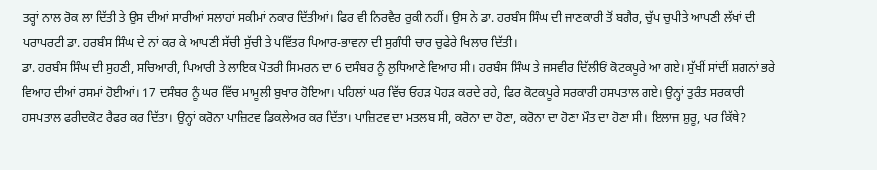ਤਰ੍ਹਾਂ ਨਾਲ ਰੋਕ ਲਾ ਦਿੱਤੀ ਤੇ ਉਸ ਦੀਆਂ ਸਾਰੀਆਂ ਸਲਾਹਾਂ ਸਕੀਮਾਂ ਨਕਾਰ ਦਿੱਤੀਆਂ। ਫਿਰ ਵੀ ਨਿਰਵੈਰ ਰੁਕੀ ਨਹੀਂ। ਉਸ ਨੇ ਡਾ. ਹਰਬੰਸ ਸਿੰਘ ਦੀ ਜਾਣਕਾਰੀ ਤੋਂ ਬਗੈਰ, ਚੁੱਪ ਚੁਪੀਤੇ ਆਪਣੀ ਲੱਖਾਂ ਦੀ ਪਰਾਪਰਟੀ ਡਾ. ਹਰਬੰਸ ਸਿੰਘ ਦੇ ਨਾਂ ਕਰ ਕੇ ਆਪਣੀ ਸੱਚੀ ਸੁੱਚੀ ਤੇ ਪਵਿੱਤਰ ਪਿਆਰ-ਭਾਵਨਾ ਦੀ ਸੁਗੰਧੀ ਚਾਰ ਚੁਫੇਰੇ ਖਿਲਾਰ ਦਿੱਤੀ।
ਡਾ. ਹਰਬੰਸ ਸਿੰਘ ਦੀ ਸੁਹਣੀ, ਸਚਿਆਰੀ, ਪਿਆਰੀ ਤੇ ਲਾਇਕ ਪੋਤਰੀ ਸਿਮਰਨ ਦਾ 6 ਦਸੰਬਰ ਨੂੰ ਲੁਧਿਆਣੇ ਵਿਆਹ ਸੀ। ਹਰਬੰਸ ਸਿੰਘ ਤੇ ਜਸਵੀਰ ਦਿੱਲੀਓਂ ਕੋਟਕਪੂਰੇ ਆ ਗਏ। ਸੁੱਖੀਂ ਸਾਂਦੀਂ ਸ਼ਗਨਾਂ ਭਰੇ ਵਿਆਹ ਦੀਆਂ ਰਸਮਾਂ ਹੋਈਆਂ। 17 ਦਸੰਬਰ ਨੂੰ ਘਰ ਵਿੱਚ ਮਾਮੂਲੀ ਬੁਖਾਰ ਹੋਇਆ। ਪਹਿਲਾਂ ਘਰ ਵਿੱਚ ਓਹੜ ਪੋਹੜ ਕਰਦੇ ਰਹੇ, ਫਿਰ ਕੋਟਕਪੂਰੇ ਸਰਕਾਰੀ ਹਸਪਤਾਲ ਗਏ। ਉਨ੍ਹਾਂ ਤੁਰੰਤ ਸਰਕਾਰੀ ਹਸਪਤਾਲ ਫਰੀਦਕੋਟ ਰੈਫਰ ਕਰ ਦਿੱਤਾ। ਉਨ੍ਹਾਂ ਕਰੋਨਾ ਪਾਜ਼ਿਟਵ ਡਿਕਲੇਅਰ ਕਰ ਦਿੱਤਾ। ਪਾਜ਼ਿਟਵ ਦਾ ਮਤਲਬ ਸੀ, ਕਰੋਨਾ ਦਾ ਹੋਣਾ, ਕਰੋਨਾ ਦਾ ਹੋਣਾ ਮੌਤ ਦਾ ਹੋਣਾ ਸੀ। ਇਲਾਜ ਸ਼ੁਰੂ, ਪਰ ਕਿੱਥੇ?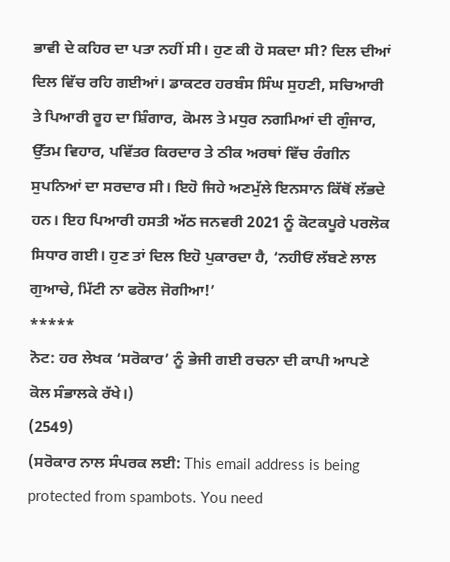ਭਾਵੀ ਦੇ ਕਹਿਰ ਦਾ ਪਤਾ ਨਹੀਂ ਸੀ। ਹੁਣ ਕੀ ਹੋ ਸਕਦਾ ਸੀ? ਦਿਲ ਦੀਆਂ ਦਿਲ ਵਿੱਚ ਰਹਿ ਗਈਆਂ। ਡਾਕਟਰ ਹਰਬੰਸ ਸਿੰਘ ਸੁਹਣੀ, ਸਚਿਆਰੀ ਤੇ ਪਿਆਰੀ ਰੂਹ ਦਾ ਸ਼ਿੰਗਾਰ, ਕੋਮਲ ਤੇ ਮਧੁਰ ਨਗਮਿਆਂ ਦੀ ਗੁੰਜਾਰ, ਉੱਤਮ ਵਿਹਾਰ, ਪਵਿੱਤਰ ਕਿਰਦਾਰ ਤੇ ਠੀਕ ਅਰਥਾਂ ਵਿੱਚ ਰੰਗੀਨ ਸੁਪਨਿਆਂ ਦਾ ਸਰਦਾਰ ਸੀ। ਇਹੋ ਜਿਹੇ ਅਣਮੁੱਲੇ ਇਨਸਾਨ ਕਿੱਥੋਂ ਲੱਭਦੇ ਹਨ। ਇਹ ਪਿਆਰੀ ਹਸਤੀ ਅੱਠ ਜਨਵਰੀ 2021 ਨੂੰ ਕੋਟਕਪੂਰੇ ਪਰਲੋਕ ਸਿਧਾਰ ਗਈ। ਹੁਣ ਤਾਂ ਦਿਲ ਇਹੋ ਪੁਕਾਰਦਾ ਹੈ, ‘ਨਹੀਓਂ ਲੱਬਣੇ ਲਾਲ ਗੁਆਚੇ, ਮਿੱਟੀ ਨਾ ਫਰੋਲ ਜੋਗੀਆ!’
*****
ਨੋਟ: ਹਰ ਲੇਖਕ ‘ਸਰੋਕਾਰ’ ਨੂੰ ਭੇਜੀ ਗਈ ਰਚਨਾ ਦੀ ਕਾਪੀ ਆਪਣੇ ਕੋਲ ਸੰਭਾਲਕੇ ਰੱਖੇ।)
(2549)
(ਸਰੋਕਾਰ ਨਾਲ ਸੰਪਰਕ ਲਈ: This email address is being protected from spambots. You need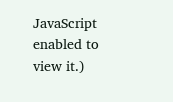JavaScript enabled to view it.)